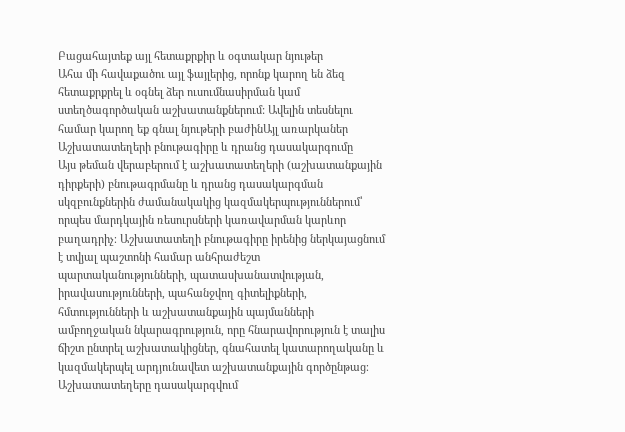Բացահայտեք այլ հետաքրքիր և օգտակար նյութեր
Ահա մի հավաքածու այլ ֆայլերից, որոնք կարող են ձեզ հետաքրքրել և օգնել ձեր ուսումնասիրման կամ ստեղծագործական աշխատանքներում: Ավելին տեսնելու համար կարող եք գնալ նյութերի բաժինԱյլ առարկաներ
Աշխատատեղերի բնութագիրը և դրանց դասակարգումը
Այս թեման վերաբերում է աշխատատեղերի (աշխատանքային դիրքերի) բնութագրմանը և դրանց դասակարգման սկզբունքներին ժամանակակից կազմակերպություններում՝ որպես մարդկային ռեսուրսների կառավարման կարևոր բաղադրիչ։ Աշխատատեղի բնութագիրը իրենից ներկայացնում է տվյալ պաշտոնի համար անհրաժեշտ պարտականությունների, պատասխանատվության, իրավասությունների, պահանջվող գիտելիքների, հմտությունների և աշխատանքային պայմանների ամբողջական նկարագրություն, որը հնարավորություն է տալիս ճիշտ ընտրել աշխատակիցներ, գնահատել կատարողականը և կազմակերպել արդյունավետ աշխատանքային գործընթաց։ Աշխատատեղերը դասակարգվում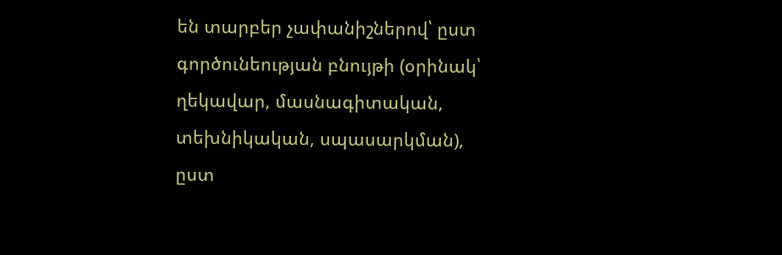են տարբեր չափանիշներով՝ ըստ գործունեության բնույթի (օրինակ՝ ղեկավար, մասնագիտական, տեխնիկական, սպասարկման), ըստ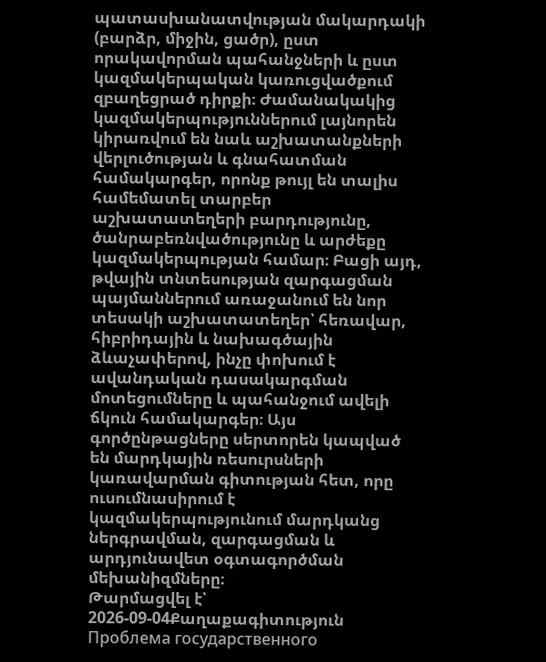պատասխանատվության մակարդակի (բարձր, միջին, ցածր), ըստ որակավորման պահանջների և ըստ կազմակերպական կառուցվածքում զբաղեցրած դիրքի։ Ժամանակակից կազմակերպություններում լայնորեն կիրառվում են նաև աշխատանքների վերլուծության և գնահատման համակարգեր, որոնք թույլ են տալիս համեմատել տարբեր աշխատատեղերի բարդությունը, ծանրաբեռնվածությունը և արժեքը կազմակերպության համար։ Բացի այդ, թվային տնտեսության զարգացման պայմաններում առաջանում են նոր տեսակի աշխատատեղեր՝ հեռավար, հիբրիդային և նախագծային ձևաչափերով, ինչը փոխում է ավանդական դասակարգման մոտեցումները և պահանջում ավելի ճկուն համակարգեր։ Այս գործընթացները սերտորեն կապված են մարդկային ռեսուրսների կառավարման գիտության հետ, որը ուսումնասիրում է կազմակերպությունում մարդկանց ներգրավման, զարգացման և արդյունավետ օգտագործման մեխանիզմները։
Թարմացվել է՝ 2026-09-04Քաղաքագիտություն
Проблема государственного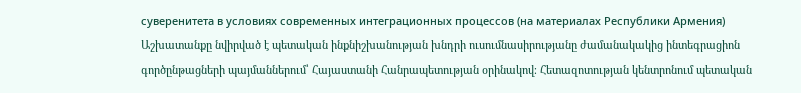суверенитета в условиях современных интеграционных процессов (на материалах Республики Армения)
Աշխատանքը նվիրված է պետական ինքնիշխանության խնդրի ուսումնասիրությանը ժամանակակից ինտեգրացիոն գործընթացների պայմաններում՝ Հայաստանի Հանրապետության օրինակով։ Հետազոտության կենտրոնում պետական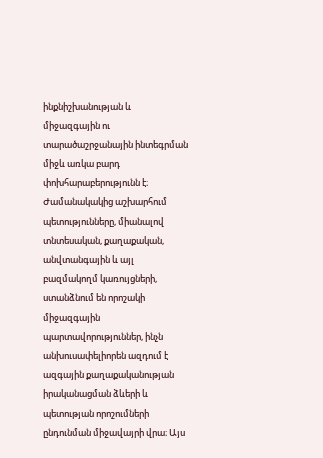ինքնիշխանության և միջազգային ու տարածաշրջանային ինտեգրման միջև առկա բարդ փոխհարաբերությունն է։ Ժամանակակից աշխարհում պետությունները, միանալով տնտեսական, քաղաքական, անվտանգային և այլ բազմակողմ կառույցների, ստանձնում են որոշակի միջազգային պարտավորություններ, ինչն անխուսափելիորեն ազդում է ազգային քաղաքականության իրականացման ձևերի և պետության որոշումների ընդունման միջավայրի վրա։ Այս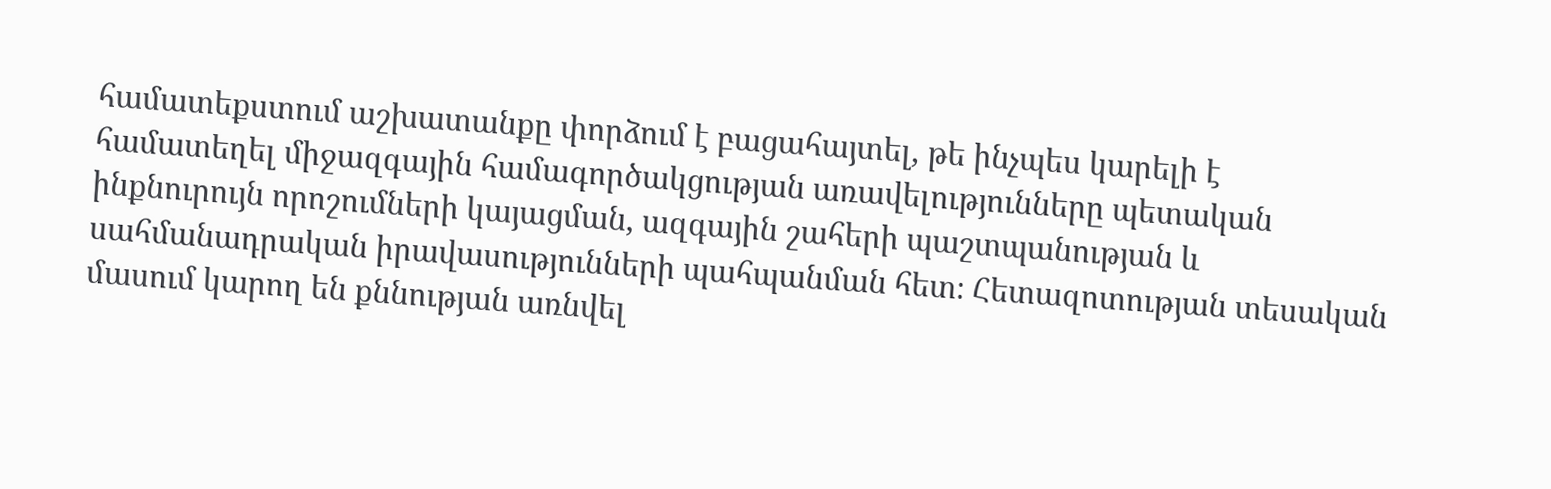համատեքստում աշխատանքը փորձում է բացահայտել, թե ինչպես կարելի է համատեղել միջազգային համագործակցության առավելությունները պետական ինքնուրույն որոշումների կայացման, ազգային շահերի պաշտպանության և սահմանադրական իրավասությունների պահպանման հետ։ Հետազոտության տեսական մասում կարող են քննության առնվել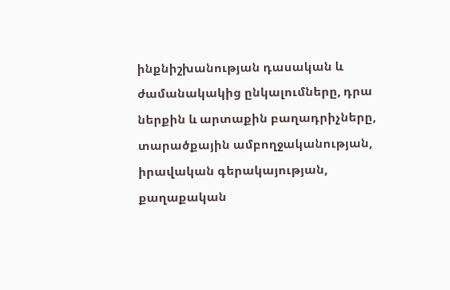ինքնիշխանության դասական և ժամանակակից ընկալումները, դրա ներքին և արտաքին բաղադրիչները, տարածքային ամբողջականության, իրավական գերակայության, քաղաքական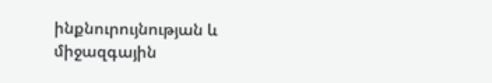ինքնուրույնության և միջազգային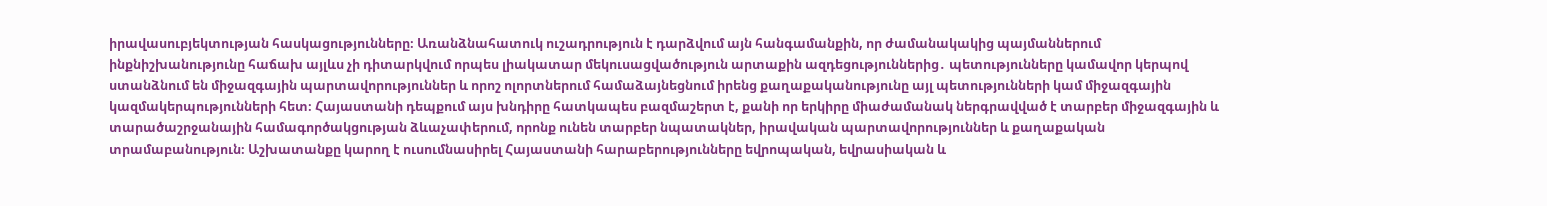իրավասուբյեկտության հասկացությունները։ Առանձնահատուկ ուշադրություն է դարձվում այն հանգամանքին, որ ժամանակակից պայմաններում ինքնիշխանությունը հաճախ այլևս չի դիտարկվում որպես լիակատար մեկուսացվածություն արտաքին ազդեցություններից․ պետությունները կամավոր կերպով ստանձնում են միջազգային պարտավորություններ և որոշ ոլորտներում համաձայնեցնում իրենց քաղաքականությունը այլ պետությունների կամ միջազգային կազմակերպությունների հետ։ Հայաստանի դեպքում այս խնդիրը հատկապես բազմաշերտ է, քանի որ երկիրը միաժամանակ ներգրավված է տարբեր միջազգային և տարածաշրջանային համագործակցության ձևաչափերում, որոնք ունեն տարբեր նպատակներ, իրավական պարտավորություններ և քաղաքական տրամաբանություն։ Աշխատանքը կարող է ուսումնասիրել Հայաստանի հարաբերությունները եվրոպական, եվրասիական և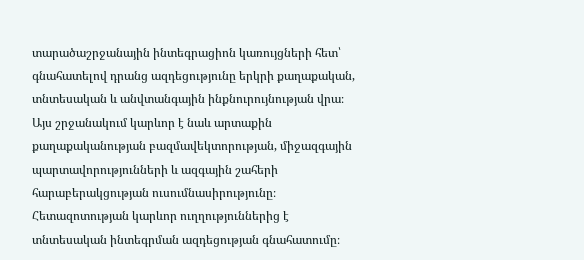տարածաշրջանային ինտեգրացիոն կառույցների հետ՝ գնահատելով դրանց ազդեցությունը երկրի քաղաքական, տնտեսական և անվտանգային ինքնուրույնության վրա։ Այս շրջանակում կարևոր է նաև արտաքին քաղաքականության բազմավեկտորության, միջազգային պարտավորությունների և ազգային շահերի հարաբերակցության ուսումնասիրությունը։ Հետազոտության կարևոր ուղղություններից է տնտեսական ինտեգրման ազդեցության գնահատումը։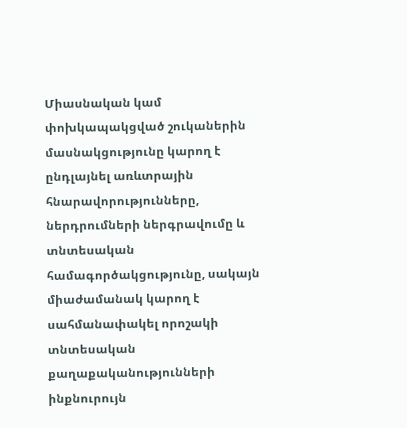Միասնական կամ փոխկապակցված շուկաներին մասնակցությունը կարող է ընդլայնել առևտրային հնարավորությունները, ներդրումների ներգրավումը և տնտեսական համագործակցությունը, սակայն միաժամանակ կարող է սահմանափակել որոշակի տնտեսական քաղաքականությունների ինքնուրույն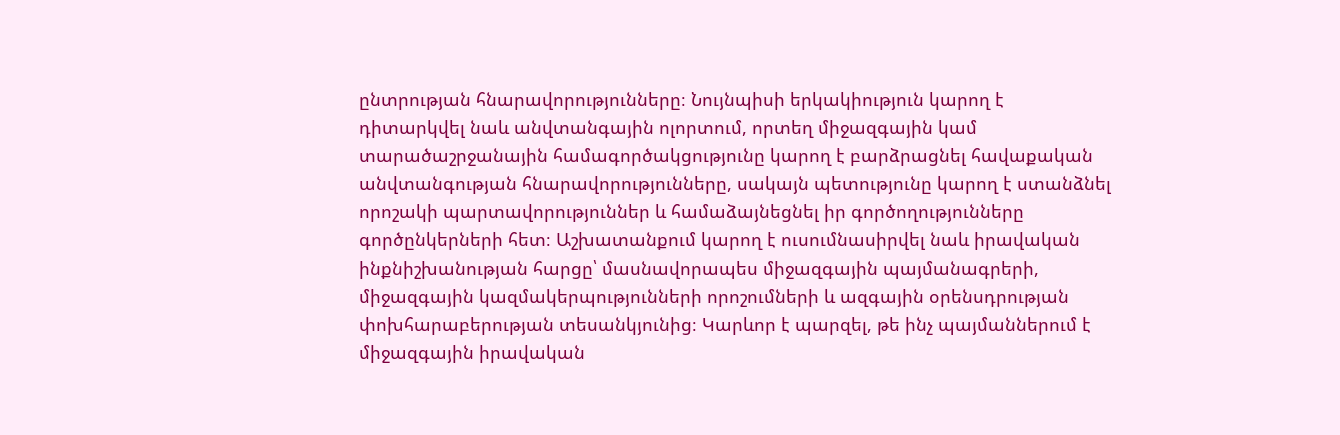ընտրության հնարավորությունները։ Նույնպիսի երկակիություն կարող է դիտարկվել նաև անվտանգային ոլորտում, որտեղ միջազգային կամ տարածաշրջանային համագործակցությունը կարող է բարձրացնել հավաքական անվտանգության հնարավորությունները, սակայն պետությունը կարող է ստանձնել որոշակի պարտավորություններ և համաձայնեցնել իր գործողությունները գործընկերների հետ։ Աշխատանքում կարող է ուսումնասիրվել նաև իրավական ինքնիշխանության հարցը՝ մասնավորապես միջազգային պայմանագրերի, միջազգային կազմակերպությունների որոշումների և ազգային օրենսդրության փոխհարաբերության տեսանկյունից։ Կարևոր է պարզել, թե ինչ պայմաններում է միջազգային իրավական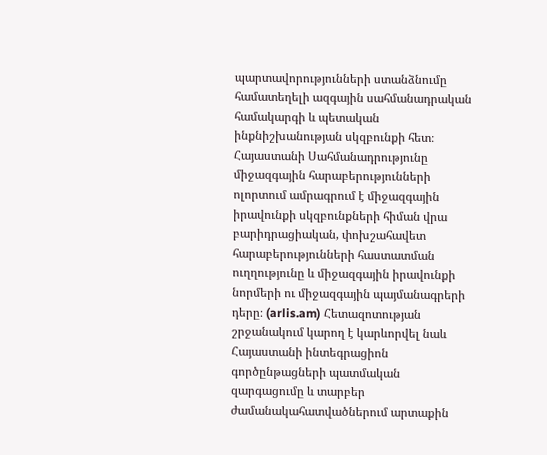պարտավորությունների ստանձնումը համատեղելի ազգային սահմանադրական համակարգի և պետական ինքնիշխանության սկզբունքի հետ։ Հայաստանի Սահմանադրությունը միջազգային հարաբերությունների ոլորտում ամրագրում է միջազգային իրավունքի սկզբունքների հիման վրա բարիդրացիական, փոխշահավետ հարաբերությունների հաստատման ուղղությունը և միջազգային իրավունքի նորմերի ու միջազգային պայմանագրերի դերը։ (arlis.am) Հետազոտության շրջանակում կարող է կարևորվել նաև Հայաստանի ինտեգրացիոն գործընթացների պատմական զարգացումը և տարբեր ժամանակահատվածներում արտաքին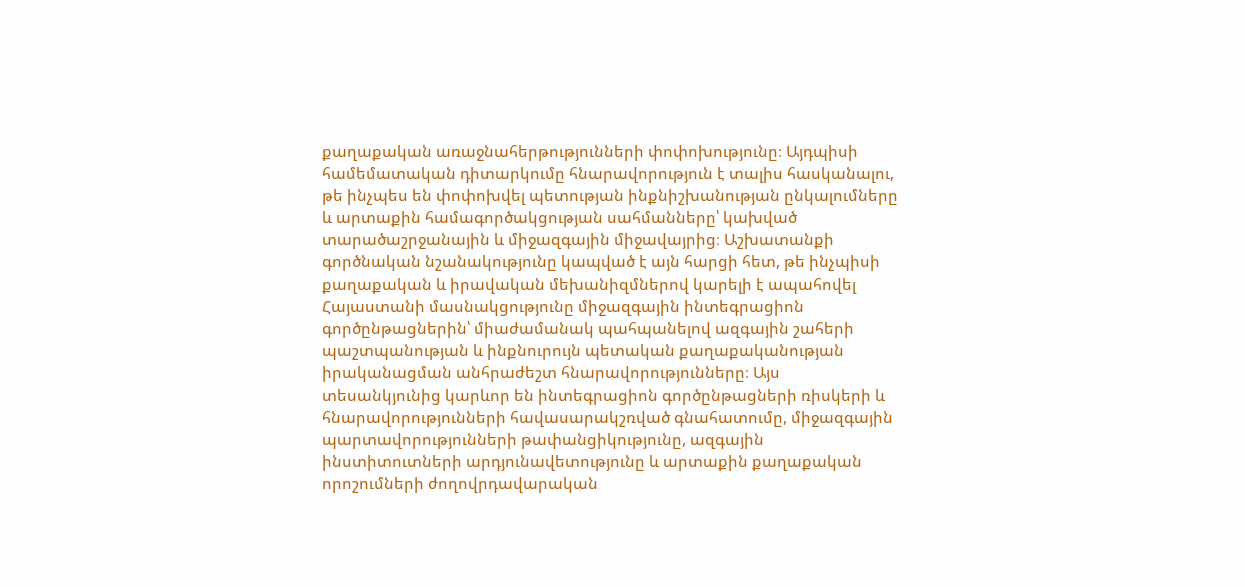քաղաքական առաջնահերթությունների փոփոխությունը։ Այդպիսի համեմատական դիտարկումը հնարավորություն է տալիս հասկանալու, թե ինչպես են փոփոխվել պետության ինքնիշխանության ընկալումները և արտաքին համագործակցության սահմանները՝ կախված տարածաշրջանային և միջազգային միջավայրից։ Աշխատանքի գործնական նշանակությունը կապված է այն հարցի հետ, թե ինչպիսի քաղաքական և իրավական մեխանիզմներով կարելի է ապահովել Հայաստանի մասնակցությունը միջազգային ինտեգրացիոն գործընթացներին՝ միաժամանակ պահպանելով ազգային շահերի պաշտպանության և ինքնուրույն պետական քաղաքականության իրականացման անհրաժեշտ հնարավորությունները։ Այս տեսանկյունից կարևոր են ինտեգրացիոն գործընթացների ռիսկերի և հնարավորությունների հավասարակշռված գնահատումը, միջազգային պարտավորությունների թափանցիկությունը, ազգային ինստիտուտների արդյունավետությունը և արտաքին քաղաքական որոշումների ժողովրդավարական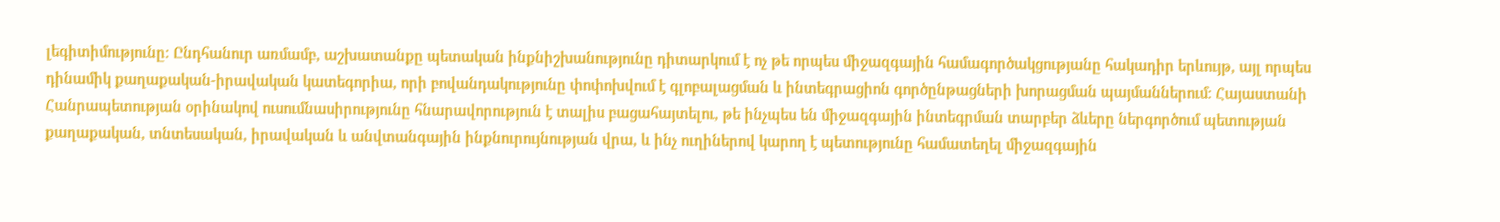լեգիտիմությունը։ Ընդհանուր առմամբ, աշխատանքը պետական ինքնիշխանությունը դիտարկում է ոչ թե որպես միջազգային համագործակցությանը հակադիր երևույթ, այլ որպես դինամիկ քաղաքական-իրավական կատեգորիա, որի բովանդակությունը փոփոխվում է գլոբալացման և ինտեգրացիոն գործընթացների խորացման պայմաններում։ Հայաստանի Հանրապետության օրինակով ուսումնասիրությունը հնարավորություն է տալիս բացահայտելու, թե ինչպես են միջազգային ինտեգրման տարբեր ձևերը ներգործում պետության քաղաքական, տնտեսական, իրավական և անվտանգային ինքնուրույնության վրա, և ինչ ուղիներով կարող է պետությունը համատեղել միջազգային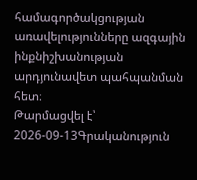համագործակցության առավելությունները ազգային ինքնիշխանության արդյունավետ պահպանման հետ։
Թարմացվել է՝ 2026-09-13Գրականություն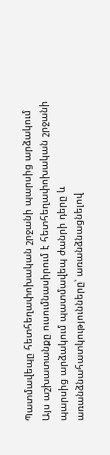Պատմավեպը հետհեղափոխական շրջանի պարսից արձակում
Այս աշխատանքը ուսումնասիրում է հետհեղափոխական շրջանի պարսից արձակում պատմավեպ ժանրի դերը և առանձնահատկությունները՝ առանձնացնելով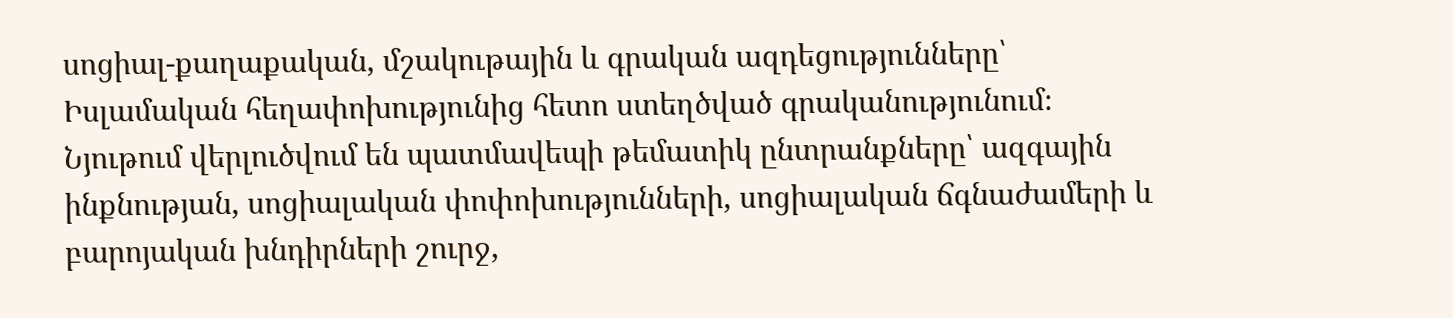սոցիալ-քաղաքական, մշակութային և գրական ազդեցությունները՝ Իսլամական հեղափոխությունից հետո ստեղծված գրականությունում։ Նյութում վերլուծվում են պատմավեպի թեմատիկ ընտրանքները՝ ազգային ինքնության, սոցիալական փոփոխությունների, սոցիալական ճգնաժամերի և բարոյական խնդիրների շուրջ,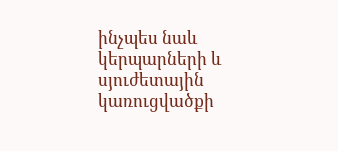ինչպես նաև կերպարների և սյուժետային կառուցվածքի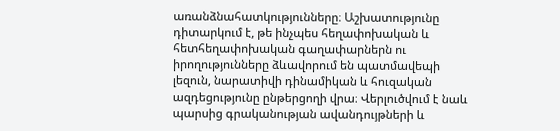առանձնահատկությունները։ Աշխատությունը դիտարկում է, թե ինչպես հեղափոխական և հետհեղափոխական գաղափարներն ու իրողությունները ձևավորում են պատմավեպի լեզուն, նարատիվի դինամիկան և հուզական ազդեցությունը ընթերցողի վրա։ Վերլուծվում է նաև պարսից գրականության ավանդույթների և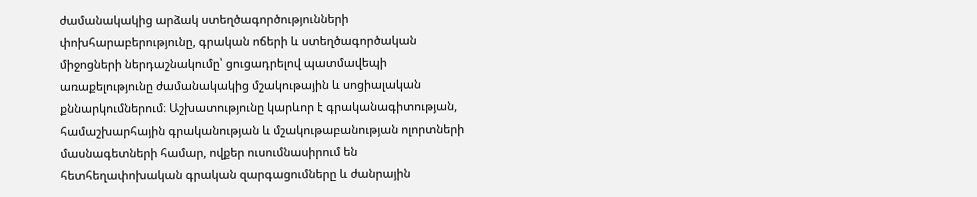ժամանակակից արձակ ստեղծագործությունների փոխհարաբերությունը, գրական ոճերի և ստեղծագործական միջոցների ներդաշնակումը՝ ցուցադրելով պատմավեպի առաքելությունը ժամանակակից մշակութային և սոցիալական քննարկումներում։ Աշխատությունը կարևոր է գրականագիտության, համաշխարհային գրականության և մշակութաբանության ոլորտների մասնագետների համար, ովքեր ուսումնասիրում են հետհեղափոխական գրական զարգացումները և ժանրային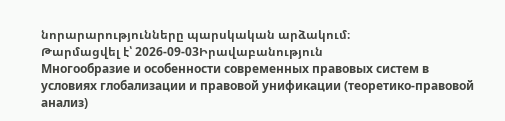նորարարությունները պարսկական արձակում։
Թարմացվել է՝ 2026-09-03Իրավաբանություն
Многообразие и особенности современных правовых систем в условиях глобализации и правовой унификации (теоретико-правовой анализ)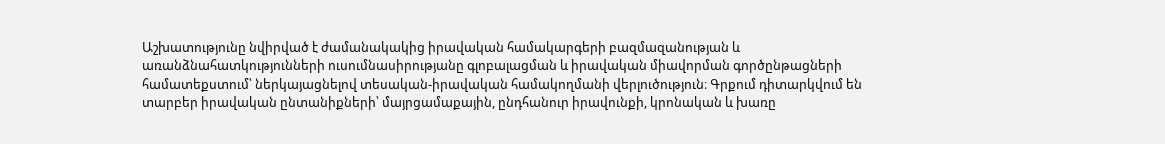Աշխատությունը նվիրված է ժամանակակից իրավական համակարգերի բազմազանության և առանձնահատկությունների ուսումնասիրությանը գլոբալացման և իրավական միավորման գործընթացների համատեքստում՝ ներկայացնելով տեսական-իրավական համակողմանի վերլուծություն։ Գրքում դիտարկվում են տարբեր իրավական ընտանիքների՝ մայրցամաքային, ընդհանուր իրավունքի, կրոնական և խառը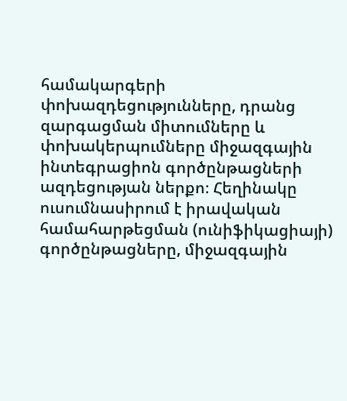համակարգերի փոխազդեցությունները, դրանց զարգացման միտումները և փոխակերպումները միջազգային ինտեգրացիոն գործընթացների ազդեցության ներքո։ Հեղինակը ուսումնասիրում է իրավական համահարթեցման (ունիֆիկացիայի) գործընթացները, միջազգային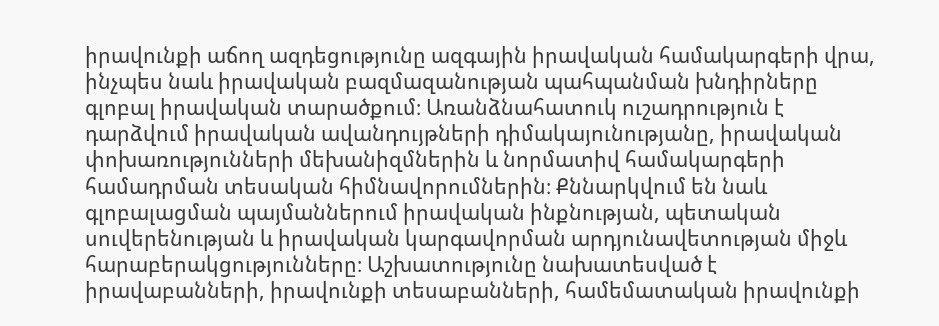իրավունքի աճող ազդեցությունը ազգային իրավական համակարգերի վրա, ինչպես նաև իրավական բազմազանության պահպանման խնդիրները գլոբալ իրավական տարածքում։ Առանձնահատուկ ուշադրություն է դարձվում իրավական ավանդույթների դիմակայունությանը, իրավական փոխառությունների մեխանիզմներին և նորմատիվ համակարգերի համադրման տեսական հիմնավորումներին։ Քննարկվում են նաև գլոբալացման պայմաններում իրավական ինքնության, պետական սուվերենության և իրավական կարգավորման արդյունավետության միջև հարաբերակցությունները։ Աշխատությունը նախատեսված է իրավաբանների, իրավունքի տեսաբանների, համեմատական իրավունքի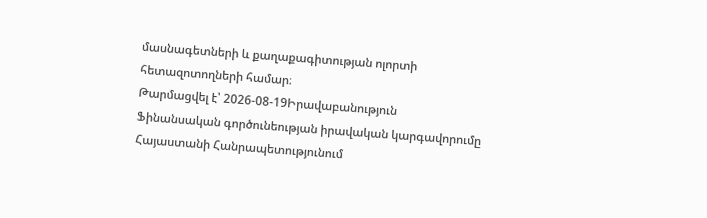մասնագետների և քաղաքագիտության ոլորտի հետազոտողների համար։
Թարմացվել է՝ 2026-08-19Իրավաբանություն
Ֆինանսական գործունեության իրավական կարգավորումը Հայաստանի Հանրապետությունում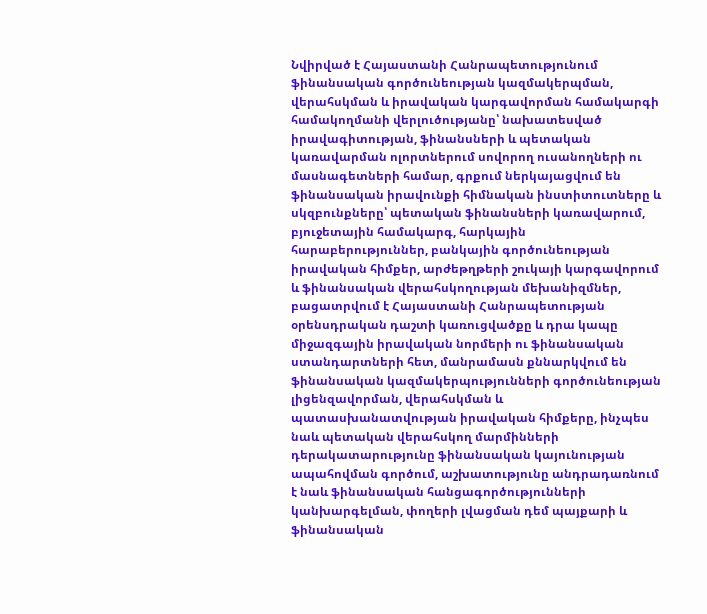Նվիրված է Հայաստանի Հանրապետությունում ֆինանսական գործունեության կազմակերպման, վերահսկման և իրավական կարգավորման համակարգի համակողմանի վերլուծությանը՝ նախատեսված իրավագիտության, ֆինանսների և պետական կառավարման ոլորտներում սովորող ուսանողների ու մասնագետների համար, գրքում ներկայացվում են ֆինանսական իրավունքի հիմնական ինստիտուտները և սկզբունքները՝ պետական ֆինանսների կառավարում, բյուջետային համակարգ, հարկային հարաբերություններ, բանկային գործունեության իրավական հիմքեր, արժեթղթերի շուկայի կարգավորում և ֆինանսական վերահսկողության մեխանիզմներ, բացատրվում է Հայաստանի Հանրապետության օրենսդրական դաշտի կառուցվածքը և դրա կապը միջազգային իրավական նորմերի ու ֆինանսական ստանդարտների հետ, մանրամասն քննարկվում են ֆինանսական կազմակերպությունների գործունեության լիցենզավորման, վերահսկման և պատասխանատվության իրավական հիմքերը, ինչպես նաև պետական վերահսկող մարմինների դերակատարությունը ֆինանսական կայունության ապահովման գործում, աշխատությունը անդրադառնում է նաև ֆինանսական հանցագործությունների կանխարգելման, փողերի լվացման դեմ պայքարի և ֆինանսական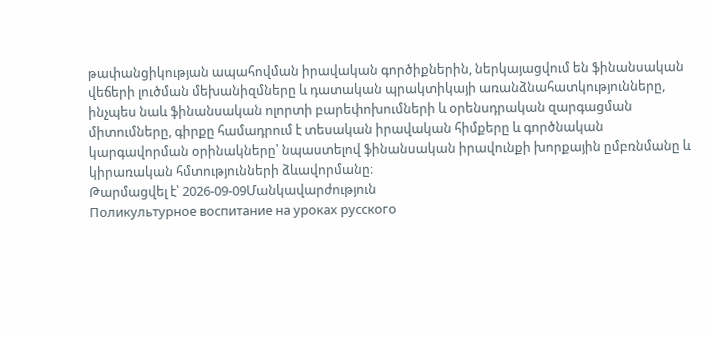թափանցիկության ապահովման իրավական գործիքներին, ներկայացվում են ֆինանսական վեճերի լուծման մեխանիզմները և դատական պրակտիկայի առանձնահատկությունները, ինչպես նաև ֆինանսական ոլորտի բարեփոխումների և օրենսդրական զարգացման միտումները, գիրքը համադրում է տեսական իրավական հիմքերը և գործնական կարգավորման օրինակները՝ նպաստելով ֆինանսական իրավունքի խորքային ըմբռնմանը և կիրառական հմտությունների ձևավորմանը։
Թարմացվել է՝ 2026-09-09Մանկավարժություն
Поликультурное воспитание на уроках русского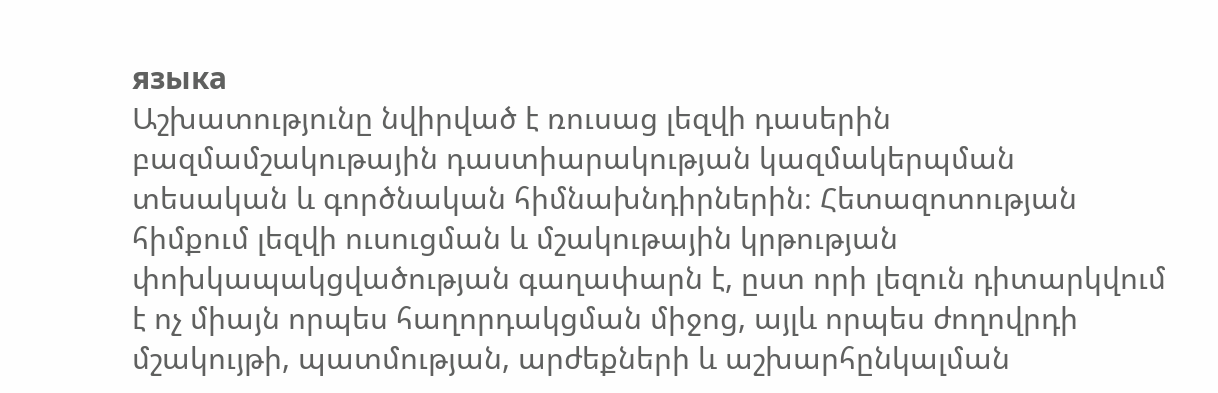языка
Աշխատությունը նվիրված է ռուսաց լեզվի դասերին բազմամշակութային դաստիարակության կազմակերպման տեսական և գործնական հիմնախնդիրներին։ Հետազոտության հիմքում լեզվի ուսուցման և մշակութային կրթության փոխկապակցվածության գաղափարն է, ըստ որի լեզուն դիտարկվում է ոչ միայն որպես հաղորդակցման միջոց, այլև որպես ժողովրդի մշակույթի, պատմության, արժեքների և աշխարհընկալման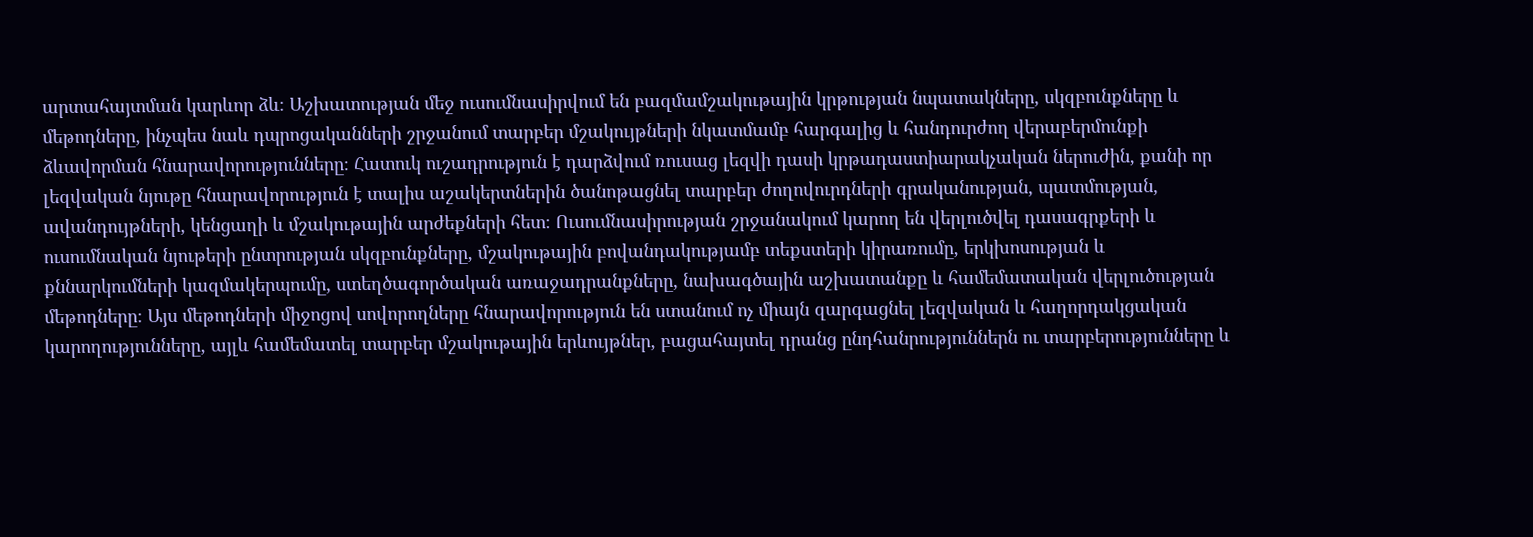արտահայտման կարևոր ձև։ Աշխատության մեջ ուսումնասիրվում են բազմամշակութային կրթության նպատակները, սկզբունքները և մեթոդները, ինչպես նաև դպրոցականների շրջանում տարբեր մշակույթների նկատմամբ հարգալից և հանդուրժող վերաբերմունքի ձևավորման հնարավորությունները։ Հատուկ ուշադրություն է դարձվում ռուսաց լեզվի դասի կրթադաստիարակչական ներուժին, քանի որ լեզվական նյութը հնարավորություն է տալիս աշակերտներին ծանոթացնել տարբեր ժողովուրդների գրականության, պատմության, ավանդույթների, կենցաղի և մշակութային արժեքների հետ։ Ուսումնասիրության շրջանակում կարող են վերլուծվել դասագրքերի և ուսումնական նյութերի ընտրության սկզբունքները, մշակութային բովանդակությամբ տեքստերի կիրառումը, երկխոսության և քննարկումների կազմակերպումը, ստեղծագործական առաջադրանքները, նախագծային աշխատանքը և համեմատական վերլուծության մեթոդները։ Այս մեթոդների միջոցով սովորողները հնարավորություն են ստանում ոչ միայն զարգացնել լեզվական և հաղորդակցական կարողությունները, այլև համեմատել տարբեր մշակութային երևույթներ, բացահայտել դրանց ընդհանրություններն ու տարբերությունները և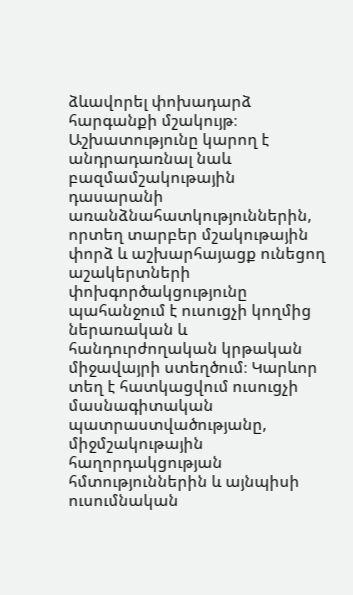ձևավորել փոխադարձ հարգանքի մշակույթ։ Աշխատությունը կարող է անդրադառնալ նաև բազմամշակութային դասարանի առանձնահատկություններին, որտեղ տարբեր մշակութային փորձ և աշխարհայացք ունեցող աշակերտների փոխգործակցությունը պահանջում է ուսուցչի կողմից ներառական և հանդուրժողական կրթական միջավայրի ստեղծում։ Կարևոր տեղ է հատկացվում ուսուցչի մասնագիտական պատրաստվածությանը, միջմշակութային հաղորդակցության հմտություններին և այնպիսի ուսումնական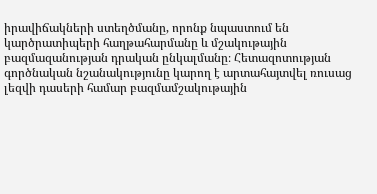իրավիճակների ստեղծմանը, որոնք նպաստում են կարծրատիպերի հաղթահարմանը և մշակութային բազմազանության դրական ընկալմանը։ Հետազոտության գործնական նշանակությունը կարող է արտահայտվել ռուսաց լեզվի դասերի համար բազմամշակութային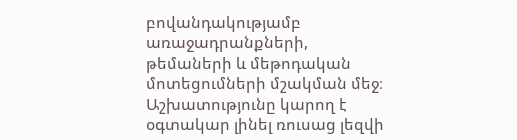բովանդակությամբ առաջադրանքների, թեմաների և մեթոդական մոտեցումների մշակման մեջ։ Աշխատությունը կարող է օգտակար լինել ռուսաց լեզվի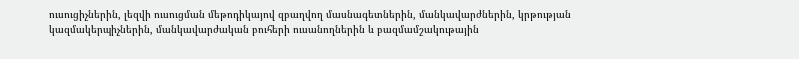ուսուցիչներին, լեզվի ուսուցման մեթոդիկայով զբաղվող մասնագետներին, մանկավարժներին, կրթության կազմակերպիչներին, մանկավարժական բուհերի ուսանողներին և բազմամշակութային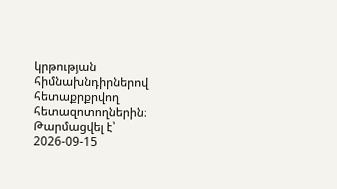կրթության հիմնախնդիրներով հետաքրքրվող հետազոտողներին։
Թարմացվել է՝ 2026-09-15